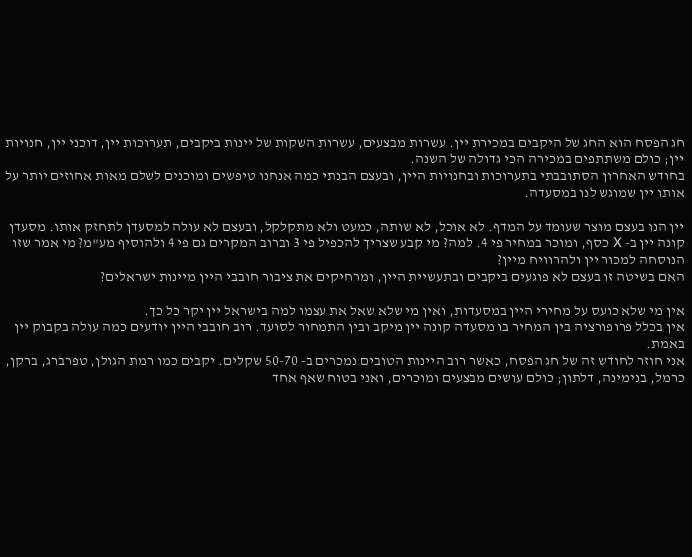חג הפסח הוא החג של היקבים במכירת יין. עשרות מבצעים, עשרות השקות של יינות ביקבים, תערוכות יין, דוכני יין, חנויות יין; כולם משתתפים במכירה הכי גדולה של השנה.
בחודש האחרון הסתובבתי בתערוכות ובחנויות היין, ובעצם הבנתי כמה אנחנו טיפשים ומוכנים לשלם מאות אחוזים יותר על אותו יין שמוגש לנו במסעדה.

יין הנו בעצם מוצר שעומד על המדף. לא אוכל, לא שותה, כמעט ולא מתקלקל, ובעצם לא עולה למסעדן לתחזק אותו. מסעדן קונה יין ב- X כסף, ומוכר במחיר פי 4. למה? מי קבע שצריך להכפיל פי 3 וברוב המקרים גם פי 4 ולהוסיף מע"מ? מי אמר שזו הנוסחה למכור יין ולהרוויח מיין?
האם בשיטה זו בעצם לא פוגעים ביקבים ובתעשיית היין, ומרחיקים את ציבור חובבי היין מיינות ישראלים?

אין מי שלא כועס על מחירי היין במסעדות, ואין מי שלא שאל את עצמו למה בישראל יין יקר כל כך.
אין בכלל פרופורציה בין המחיר בו מסעדה קונה יין מיקב ובין התמחור לסועד. רוב חובבי היין יודעים כמה עולה בקבוק יין באמת.
אני חוזר לחודש זה של חג הפסח, כאשר רוב היינות הטובים נמכרים ב- 50-70 שקלים. יקבים כמו רמת הגולן, טפרברג, ברקן, כרמל, בנימינה, דלתון; כולם עושים מבצעים ומוכרים, ואני בטוח שאף אחד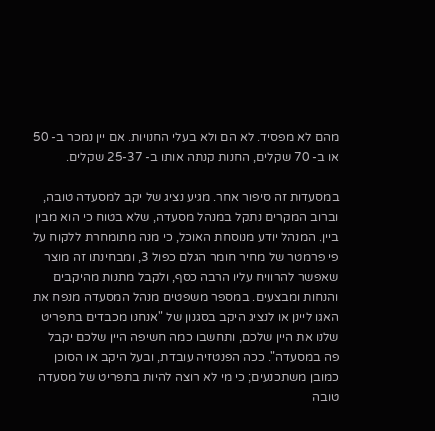מהם לא מפסיד. לא הם ולא בעלי החנויות. אם יין נמכר ב- 50 או ב- 70 שקלים, החנות קנתה אותו ב- 25-37 שקלים.

במסעדות זה סיפור אחר. מגיע נציג של יקב למסעדה טובה, וברוב המקרים נתקל במנהל מסעדה, שלא בטוח כי הוא מבין ביין. המנהל יודע מנוסחת האוכל, כי מנה מתומחרת ללקוח על פי פרמטר של מחיר חומר הגלם כפול 3, ומבחינתו זה מוצר שאפשר להרוויח עליו הרבה כסף, ולקבל מתנות מהיקבים והנחות ומבצעים. במספר משפטים מנהל המסעדה מנפח את האגו ליינן או לנציג היקב בסגנון של "אנחנו מכבדים בתפריט שלנו את היין שלכם, ותחשבו כמה חשיפה היין שלכם יקבל פה במסעדה". ככה הפנטזיה עובדת, ובעל היקב או הסוכן כמובן משתכנעים; כי מי לא רוצה להיות בתפריט של מסעדה טובה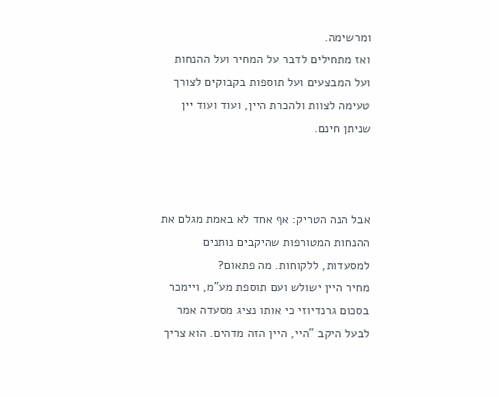ומרשימה.
ואז מתחילים לדבר על המחיר ועל ההנחות ועל המבצעים ועל תוספות בקבוקים לצורך טעימה לצוות ולהכרת היין, ועוד ועוד יין שניתן חינם.



אבל הנה הטריק: אף אחד לא באמת מגלם את ההנחות המטורפות שהיקבים נותנים למסעדות, ללקוחות. מה פתאום?
מחיר היין ישולש ועם תוספת מע"מ, ויימכר בסכום גרנדיוזי כי אותו נציג מסעדה אמר לבעל היקב "היי, היין הזה מדהים. הוא צריך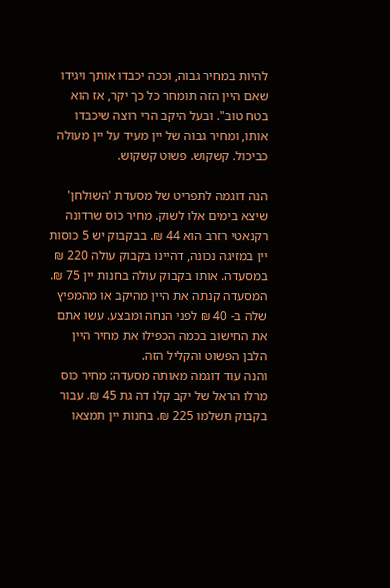להיות במחיר גבוה, וככה יכבדו אותך ויגידו שאם היין הזה תומחר כל כך יקר, אז הוא בטח טוב". ובעל היקב הרי רוצה שיכבדו אותו, ומחיר גבוה של יין מעיד על יין מעולה כביכול. קשקוש. פשוט קשקוש.

הנה דוגמה לתפריט של מסעדת 'השולחן' שיצא בימים אלו לשוק. מחיר כוס שרדונה רקנאטי רזרב הוא 44 ₪. בבקבוק יש 5 כוסות יין במזיגה נכונה, דהיינו בקבוק עולה 220 ₪ במסעדה. אותו בקבוק עולה בחנות יין 75 ₪. המסעדה קנתה את היין מהיקב או מהמפיץ שלה ב- 40 ₪ לפני הנחה ומבצע. עשו אתם את החישוב בכמה הכפילו את מחיר היין הלבן הפשוט והקליל הזה.
והנה עוד דוגמה מאותה מסעדה: מחיר כוס מרלו הראל של יקב קלו דה גת 45 ₪. עבור בקבוק תשלמו 225 ₪. בחנות יין תמצאו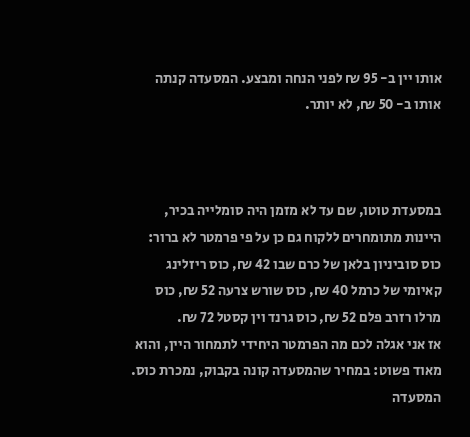אותו יין ב- 95 ₪ לפני הנחה ומבצע. המסעדה קנתה אותו ב- 50 ₪, לא יותר.



במסעדת טוטו, שם עד לא מזמן היה סומלייה בכיר, היינות מתומחרים ללקוח גם כן על פי פרמטר לא ברור: כוס סוביניון בלאן של כרם שבו 42 ₪, כוס ריזלינג קאיומי של כרמל 40 ₪, כוס שורש צרעה 52 ₪, כוס מרלו רזרב פלם 52 ₪, כוס גרנד וין קסטל 72 ₪.
אז אני אגלה לכם מה הפרמטר היחידי לתמחור היין, והוא מאוד פשוט: במחיר שהמסעדה קונה בקבוק, נמכרת כוס.
המסעדה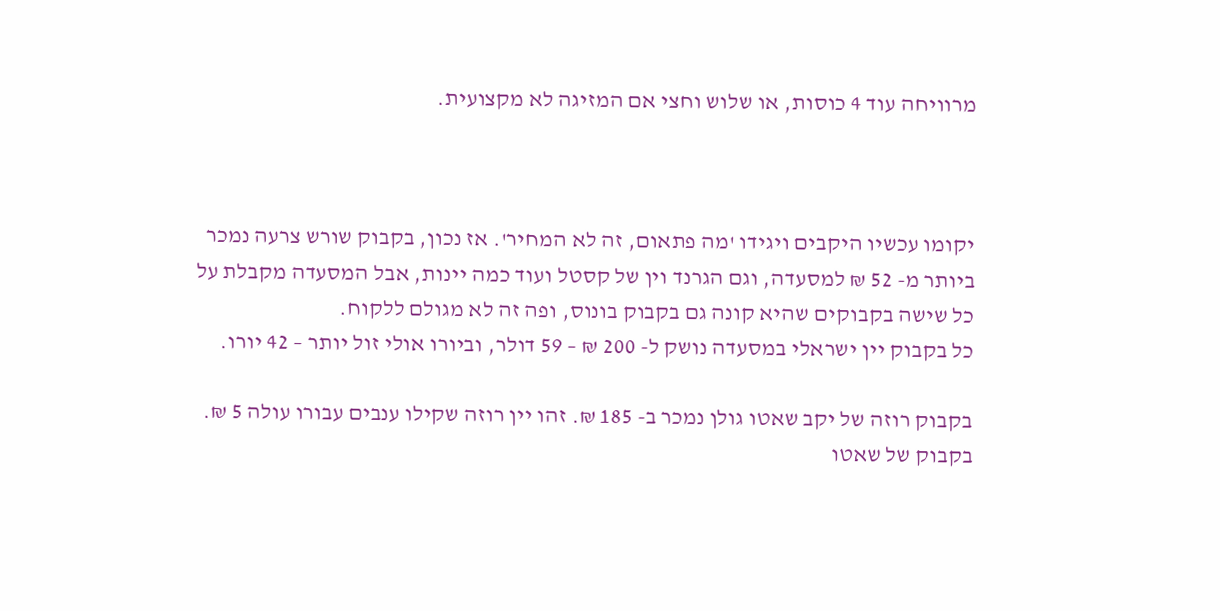מרוויחה עוד 4 כוסות, או שלוש וחצי אם המזיגה לא מקצועית.



יקומו עכשיו היקבים ויגידו 'מה פתאום, זה לא המחיר'. אז נכון, בקבוק שורש צרעה נמכר ביותר מ- 52 ₪ למסעדה, וגם הגרנד וין של קסטל ועוד כמה יינות, אבל המסעדה מקבלת על כל שישה בקבוקים שהיא קונה גם בקבוק בונוס, ופה זה לא מגולם ללקוח.
כל בקבוק יין ישראלי במסעדה נושק ל- 200 ₪ – 59 דולר, וביורו אולי זול יותר – 42 יורו.

בקבוק רוזה של יקב שאטו גולן נמכר ב- 185 ₪. זהו יין רוזה שקילו ענבים עבורו עולה 5 ₪. בקבוק של שאטו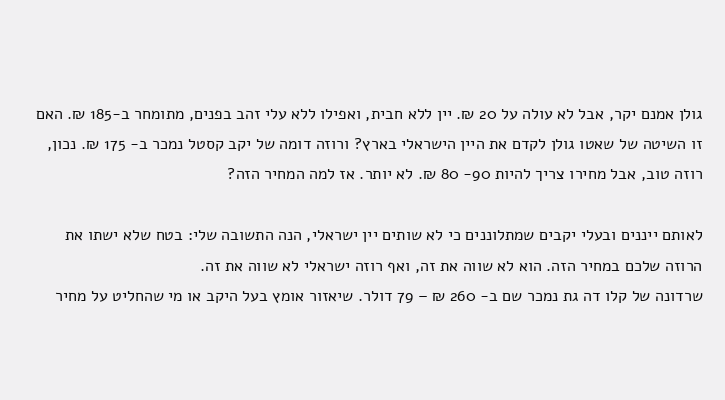גולן אמנם יקר, אבל לא עולה על 20 ₪. יין ללא חבית, ואפילו ללא עלי זהב בפנים, מתומחר ב-185 ₪. האם זו השיטה של שאטו גולן לקדם את היין הישראלי בארץ? ורוזה דומה של יקב קסטל נמכר ב- 175 ₪. נכון, רוזה טוב, אבל מחירו צריך להיות 90- 80 ₪. לא יותר. אז למה המחיר הזה?

לאותם ייננים ובעלי יקבים שמתלוננים כי לא שותים יין ישראלי, הנה התשובה שלי: בטח שלא ישתו את הרוזה שלכם במחיר הזה. הוא לא שווה את זה, ואף רוזה ישראלי לא שווה את זה.
שרדונה של קלו דה גת נמכר שם ב- 260 ₪ – 79 דולר. שיאזור אומץ בעל היקב או מי שהחליט על מחיר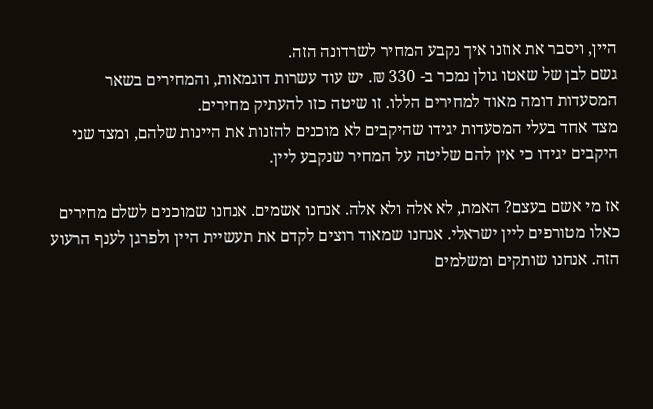היין, ויסבר את אוזנו איך נקבע המחיר לשרדונה הזה.
גשם לבן של שאטו גולן נמכר ב- 330 ₪. יש עוד עשרות דוגמאות, והמחירים בשאר המסעדות דומה מאוד למחירים הללו. זו שיטה כזו להעתיק מחירים.
מצד אחד בעלי המסעדות יגידו שהיקבים לא מוכנים להזנות את היינות שלהם, ומצד שני היקבים יגידו כי אין להם שליטה על המחיר שנקבע ליין.

אז מי אשם בעצם? האמת, לא אלה ולא אלה. אנחנו אשמים. אנחנו שמוכנים לשלם מחירים כאלו מטורפים ליין ישראלי. אנחנו שמאוד רוצים לקדם את תעשיית היין ולפרגן לענף הרעוע הזה. אנחנו שותקים ומשלמים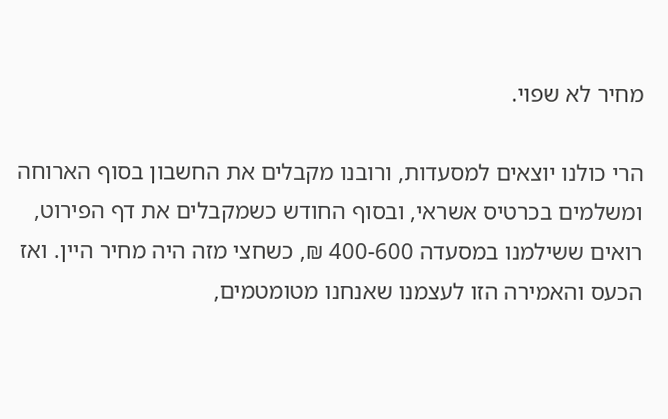מחיר לא שפוי.

הרי כולנו יוצאים למסעדות, ורובנו מקבלים את החשבון בסוף הארוחה ומשלמים בכרטיס אשראי, ובסוף החודש כשמקבלים את דף הפירוט, רואים ששילמנו במסעדה 400-600 ₪, כשחצי מזה היה מחיר היין. ואז הכעס והאמירה הזו לעצמנו שאנחנו מטומטמים,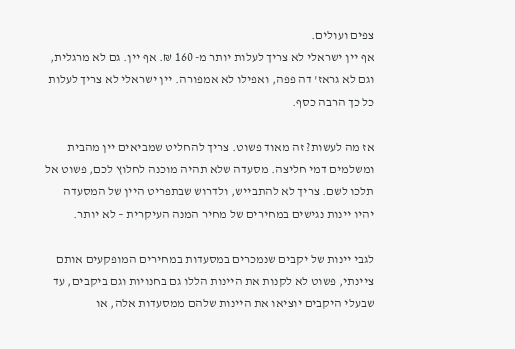צפים ועולים.
אף יין ישראלי לא צריך לעלות יותר מ- 160 ₪. אף יין. גם לא מרגלית, וגם לא גראז' דה פפה, ואפילו לא אמפורה. יין ישראלי לא צריך לעלות כל כך הרבה כסף.

אז מה לעשות? זה מאוד פשוט. צריך להחליט שמביאים יין מהבית ומשלמים דמי חליצה. מסעדה שלא תהיה מוכנה לחלוץ לכם, פשוט אל תלכו לשם. צריך לא להתבייש, ולדרוש שבתפריט היין של המסעדה יהיו יינות נגישים במחירים של מחיר המנה העיקרית – לא יותר.

לגבי יינות של יקבים שנמכרים במסעדות במחירים המופקעים אותם ציינתי, פשוט לא לקנות את היינות הללו גם בחנויות וגם ביקבים, עד שבעלי היקבים יוציאו את היינות שלהם ממסעדות אלה, או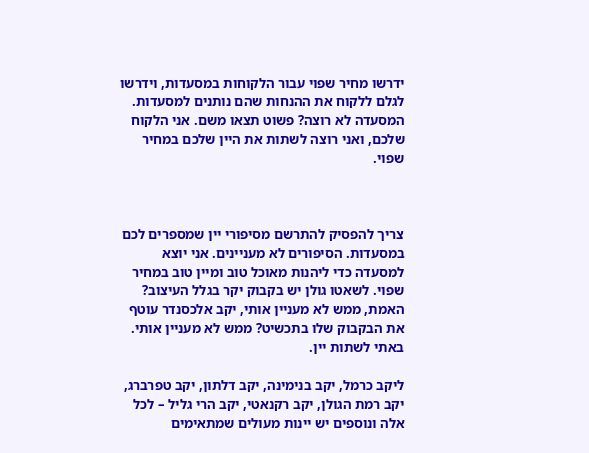ידרשו מחיר שפוי עבור הלקוחות במסעדות, וידרשו לגלם ללקוח את ההנחות שהם נותנים למסעדות.
המסעדה לא רוצה? פשוט תצאו משם. אני הלקוח שלכם, ואני רוצה לשתות את היין שלכם במחיר שפוי.



צריך להפסיק להתרשם מסיפורי יין שמספרים לכם במסעדות. הסיפורים לא מעניינים. אני יוצא למסעדה כדי ליהנות מאוכל טוב ומיין טוב במחיר שפוי. לשאטו גולן יש בקבוק יקר בגלל העיצוב? האמת, ממש לא מעניין אותי, יקב אלכסנדר עוטף את הבקבוק שלו בתכשיט? ממש לא מעניין אותי. באתי לשתות יין.

ליקב כרמל, יקב בנימינה, יקב דלתון, יקב טפרברג, יקב רמת הגולן, יקב רקנאטי, יקב הרי גליל – לכל אלה ונוספים יש יינות מעולים שמתאימים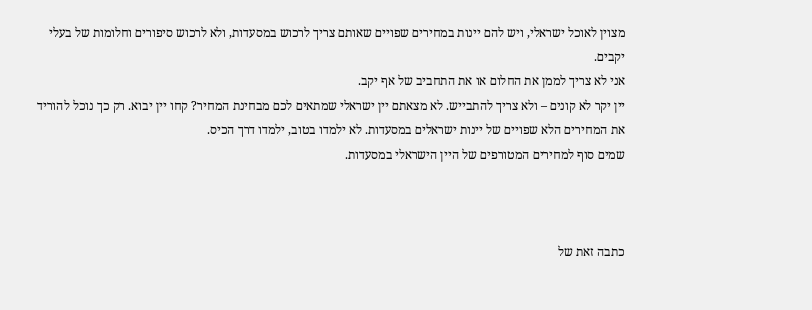מצוין לאוכל ישראלי, ויש להם יינות במחירים שפויים שאותם צריך לרכוש במסעדות, ולא לרכוש סיפורים וחלומות של בעלי יקבים.
אני לא צריך לממן את החלום או את התחביב של אף יקב.
יין יקר לא קונים – ולא צריך להתבייש. לא מצאתם יין ישראלי שמתאים לכם מבחינת המחיר? קחו יין יבוא. רק כך נוכל להוריד את המחירים הלא שפויים של יינות ישראלים במסעדות. לא ילמדו בטוב, ילמדו דרך הכיס.
שמים סוף למחירים המטורפים של היין הישראלי במסעדות.



כתבה זאת של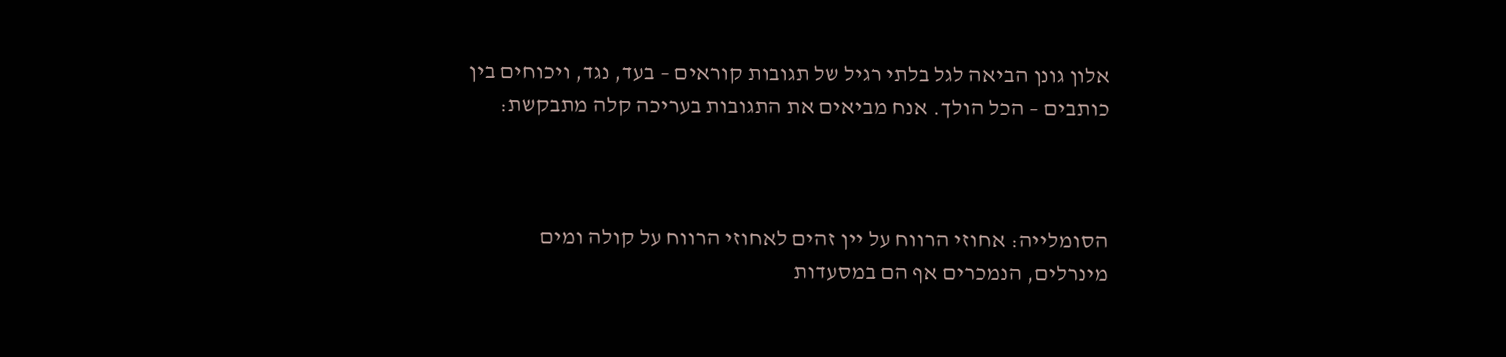אלון גונן הביאה לגל בלתי רגיל של תגובות קוראים – בעד, נגד, ויכוחים בין כותבים – הכל הולך. אנח מביאים את התגובות בעריכה קלה מתבקשת:



הסומלייה: אחוזי הרווח על יין זהים לאחוזי הרווח על קולה ומים מינרלים, הנמכרים אף הם במסעדות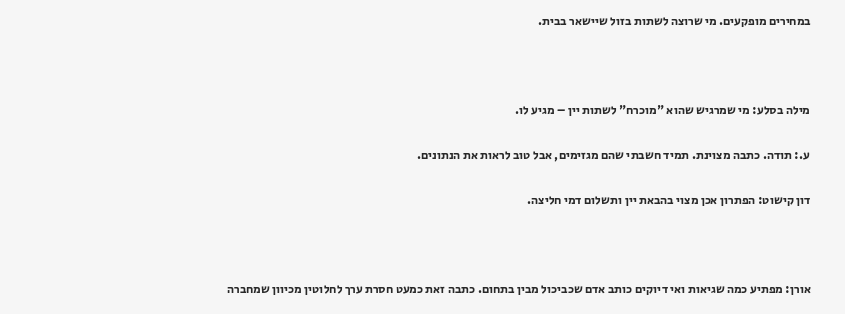במחירים מופקעים. מי שרוצה לשתות בזול שיישאר בבית.



מילה בסלע: מי שמרגיש שהוא "מוכרח" לשתות יין – מגיע לו.

ע.: תודה. כתבה מצוינת. תמיד חשבתי שהם מגזימים, אבל טוב לראות את הנתונים.

דון קישוט: הפתרון אכן מצוי בהבאת יין ותשלום דמי חליצה.



אורן: מפתיע כמה שגיאות ואי דיוקים כותב אדם שכביכול מבין בתחום. כתבה זאת כמעט חסרת ערך לחלוטין מכיוון שמחברה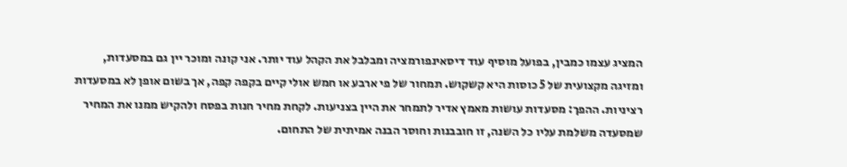המציג עצמו כמבין, בפועל מוסיף עוד דיסאינפורמציה ומבלבל את הקהל עוד יותר. אני קונה ומוכר יין גם במסעדות, ומזיגה מקצועית של 5 כוסות היא קשקוש. תמחור של פי ארבע או חמש אולי קיים בקפה קפה, אך בשום אופן לא במסעדות רציניות. ההפך: מסעדות עושות מאמץ אדיר לתמחר את היין בצניעות. לקחת מחיר חנות בפסח ולהקיש ממנו את המחיר שמסעדה משלמת עליו כל השנה, זו חובבנות וחוסר הבנה אמיתית של התחום.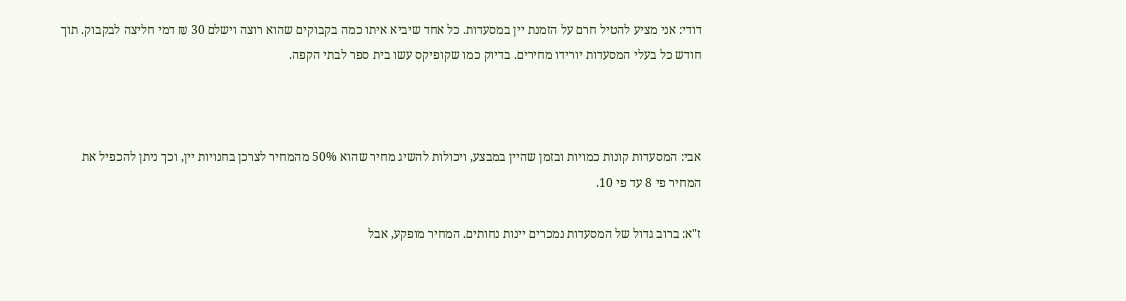דודי: אני מציע להטיל חרם על הזמנת יין במסעדות. כל אחד שיביא איתו כמה בקבוקים שהוא רוצה וישלם 30 ₪ דמי חליצה לבקבוק. תוך חודש כל בעלי המסעדות יורידו מחירים. בדיוק כמו שקופיקס עשו בית ספר לבתי הקפה.



אבי: המסעדות קונות כמויות ובזמן שהיין במבצע, ויכולות להשיג מחיר שהוא 50% מהמחיר לצרכן בחנויות יין, וכך ניתן להכפיל את המחיר פי 8 עד פי 10.

ז"א: ברוב גדול של המסעדות נמכרים יינות נחותים. המחיר מופקע, אבל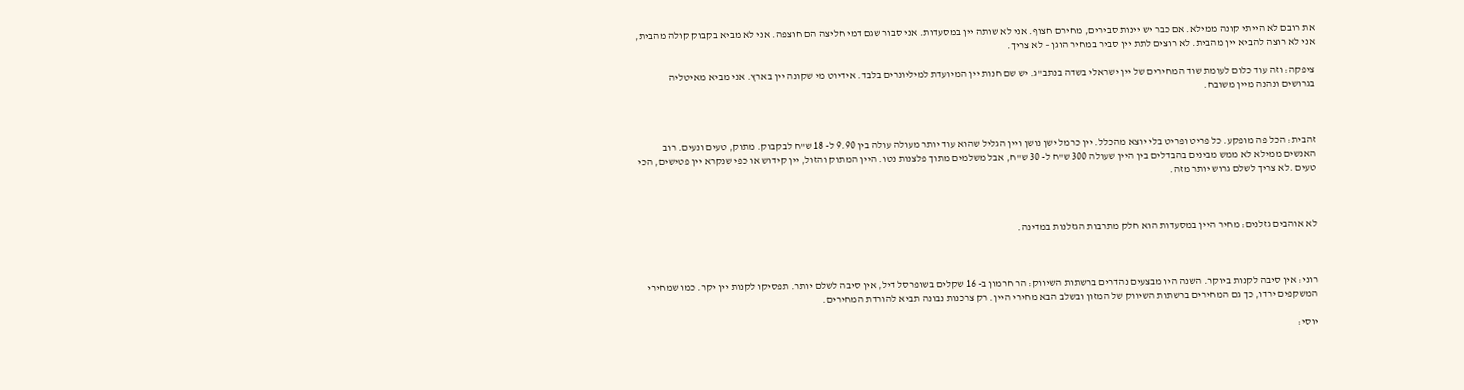את רובם לא הייתי קונה ממילא. אם כבר יש יינות סבירים, מחירם חצוף. אני לא שותה יין במסעדות. אני סבור שגם דמי חליצה הם חוצפה. אני לא מביא בקבוק קולה מהבית, אני לא רוצה להביא יין מהבית. לא רוצים לתת יין סביר במחיר הוגן – לא צריך.

ציפקה: וזה עוד כלום לעומת שוד המחירים של יין ישראלי בשדה בנתב"ג. יש שם חנות יין המיועדת למיליונרים בלבד. אידיוט מי שקונה יין בארץ. אני מביא מאיטליה בגרושים ונהנה מיין משובח.



זהבית: הכל פה מופקע. כל פריט ופריט בלי יוצא מהכלל. יין כרמל ישן נושן ויין הגליל שהוא עוד יותר מעולה עולה בין 9.90 ל- 18 ש"ח לבקבוק. מתוק, טעים ונעים. רוב האנשים ממילא לא ממש מבינים בהבדלים בין היין שעולה 300 ש"ח ל- 30 ש"ח, אבל משלמים מתוך פלצנות נטו. היין המתוק והזול, יין קידוש או כפי שנקרא יין פטישים, הכי טעים .לא צריך לשלם גרוש יותר מזה.



לא אוהבים גזלנים: מחיר היין במסעדות הוא חלק מתרבות הגזלנות במדינה.



רוני: אין סיבה לקנות ביוקר. השנה היו מבצעים נהדרים ברשתות השיווק: הר חרמון ב- 16 שקלים בשופרסל דיל, אין סיבה לשלם יותר. תפסיקו לקנות יין יקר. כמו שמחירי המשקפים ירדו, כך גם המחירים ברשתות השיווק של המזון ובשלב הבא מחירי היין. רק צרכנות נבונה תביא להורדת המחירים.

יוסי: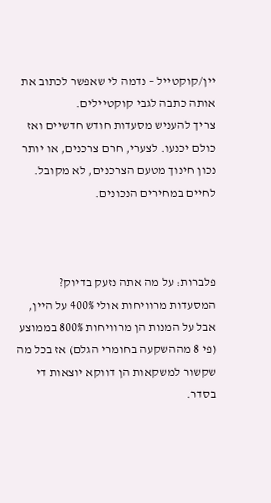יין/קוקטייל – נדמה לי שאפשר לכתוב את אותה כתבה לגבי קוקטיילים.
צריך להעניש מסעדות חודש חדשיים ואז כולם יכנעו. לצערי, חרם צרכנים, או יותר נכון חינוך מטעם הצרכנים, לא מקובל. לחיים במחירים הנכונים.



פלברות: על מה אתה נזעק בדיוק? המסעדות מרוויחות אולי 400% על היין, אבל על המנות הן מרוויחות 800% בממוצע (פי 8 מההשקעה בחומרי הגלם) אז בכל מה שקשור למשקאות הן דווקא יוצאות די בסדר.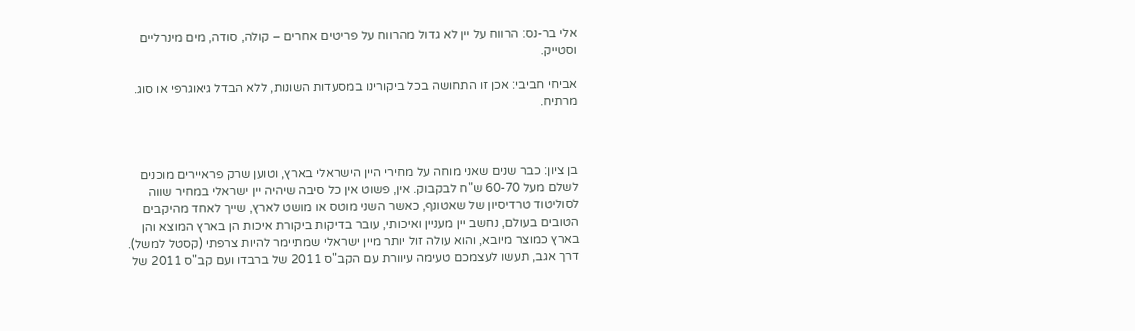אלי בר-נס: הרווח על יין לא גדול מהרווח על פריטים אחרים – קולה, סודה, מים מינרליים וסטייק.

אביחי חביבי: אכן זו התחושה בכל ביקורינו במסעדות השונות, ללא הבדל גיאוגרפי או סוג. מרתיח.



בן ציון: כבר שנים שאני מוחה על מחירי היין הישראלי בארץ, וטוען שרק פראיירים מוכנים לשלם מעל 60-70 ש"ח לבקבוק. אין, פשוט אין כל סיבה שיהיה יין ישראלי במחיר שווה לסוליטוד טרדיסיון של שאטונף, כאשר השני מוטס או מושט לארץ, שייך לאחד מהיקבים הטובים בעולם, נחשב יין מעניין ואיכותי, עובר בדיקות ביקורת איכות הן בארץ המוצא והן בארץ כמוצר מיובא, והוא עולה זול יותר מיין ישראלי שמתיימר להיות צרפתי (קסטל למשל).
דרך אגב, תעשו לעצמכם טעימה עיוורת עם הקב"ס 2011 של ברבדו ועם קב"ס 2011 של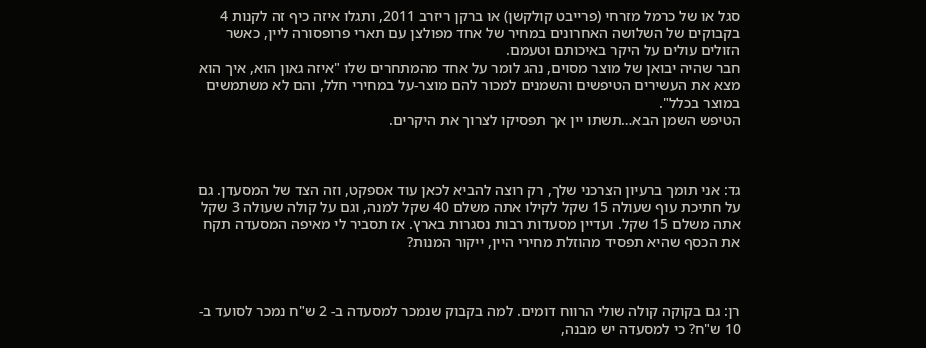סגל או של כרמל מזרחי (פרייבט קולקשן) או ברקן ריזרב 2011, ותגלו איזה כיף זה לקנות 4 בקבוקים של השלושה האחרונים במחיר של אחד מפולצן עם תארי פרופסורה ליין, כאשר הזולים עולים על היקר באיכותם וטעמם.
חבר שהיה יבואן של מוצר מסוים, נהג לומר על אחד מהמתחרים שלו "איזה גאון הוא, איך הוא מצא את העשירים הטיפשים והשמנים למכור להם מוצר-על במחירי חלל, והם לא משתמשים במוצר בכלל".
הטיפש השמן הבא…תשתו יין אך תפסיקו לצרוך את היקרים.



גד: אני תומך ברעיון הצרכני שלך, רק רוצה להביא לכאן עוד אספקט, וזה הצד של המסעדן. גם על חתיכת עוף שעולה 15 שקל לקילו אתה משלם 40 שקל למנה, וגם על קולה שעולה 3 שקל אתה משלם 15 שקל. ועדיין מסעדות רבות נסגרות בארץ. אז תסביר לי מאיפה המסעדה תקח את הכסף שהיא תפסיד מהוזלת מחירי היין, ייקור המנות?



רן: גם בקוקה קולה שולי הרווח דומים. למה בקבוק שנמכר למסעדה ב- 2 ש"ח נמכר לסועד ב- 10 ש"ח? כי למסעדה יש מבנה,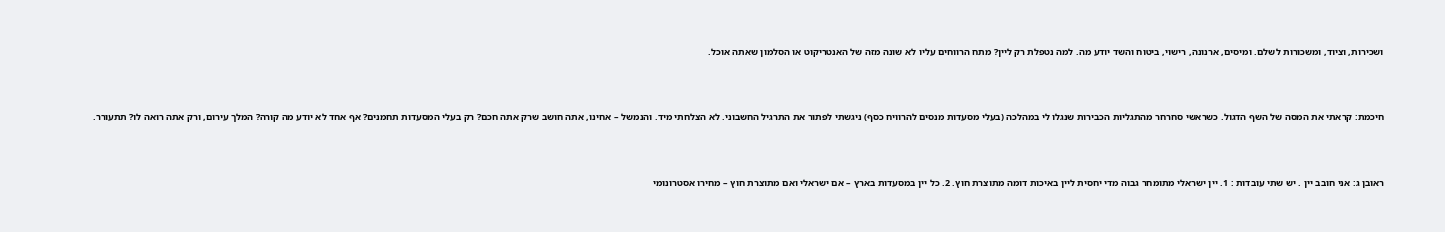ושכירות, וציוד, ומשכורות לשלם. ומיסים, ארנונה, רישוי, ביטוח והשד יודע מה. למה נטפלת רק ליין? מתח הרווחים עליו לא שונה מזה של האנטריקוט או הסלמון שאתה אוכל.



חיכמת: קראתי את המסה של השף הדגול. כשראשי סחרחר מהתגליות הכבירות שנגלו לי במהלכה (בעלי מסעדות מנסים להרוויח כסף) ניגשתי לפתור את התרגיל החשבוני. לא הצלחתי מיד. והנמשל – אחינו, אתה חושב שרק אתה חכם? רק בעלי המסעדות תחמנים? אף אחד לא יודע מה קורה? המלך עירום, ורק אתה רואה לו? תתעורר.



ראובן ג: אני חובב יין . יש שתי עובדות : 1. יין ישראלי מתומחר גבוה מדי יחסית ליין באיכות דומה מתוצרת חוץ. 2. כל יין במסעדות בארץ – אם ישראלי ואם מתוצרת חוץ – מחירו אסטרונומי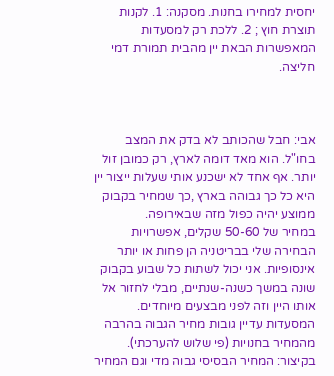יחסית למחירו בחנות. מסקנה: 1. לקנות תוצרת חוץ ; 2. ללכת רק למסעדות המאפשרות הבאת יין מהבית תמורת דמי חליצה.



אבי: חבל שהכותב לא בדק את המצב בחו"ל. הוא מאד דומה לארץ, רק כמובן זול יותר. אף אחד לא ישכנע אותי שעלות ייצור יין היא כל כך גבוהה בארץ ,כך שמחיר בקבוק ממוצע יהיה כפול מזה שבאירופה.
במחיר של 50-60 שקלים, אפשרויות הבחירה שלי בבריטניה הן פחות או יותר אינסופיות. אני יכול לשתות כל שבוע בקבוק שונה במשך כשנה-שנתיים, מבלי לחזור אל אותו היין וזה לפני מבצעים מיוחדים.
המסעדות עדיין גובות מחיר הגבוה בהרבה מהמחיר בחנויות (פי שלוש להערכתי). בקיצור: המחיר הבסיסי גבוה מדי וגם המחיר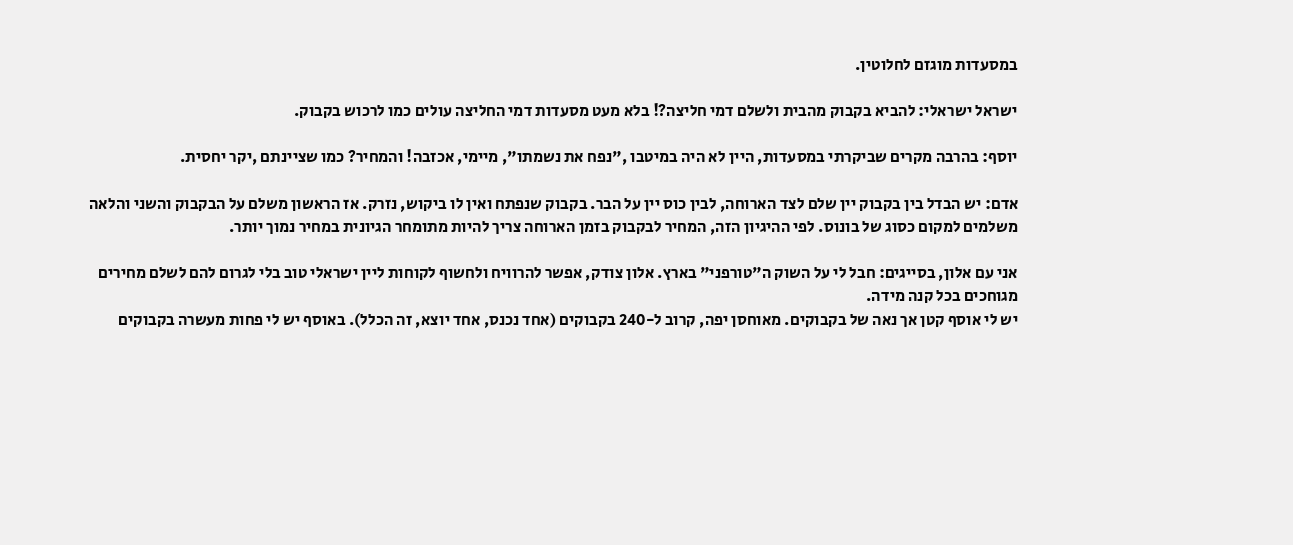במסעדות מוגזם לחלוטין.

ישראל ישראלי: להביא בקבוק מהבית ולשלם דמי חליצה?! בלא מעט מסעדות דמי החליצה עולים כמו לרכוש בקבוק.

יוסף: בהרבה מקרים שביקרתי במסעדות, היין לא היה במיטבו ,"נפח את נשמתו", מיימי, אכזבה! והמחיר? כמו שציינתם ,יקר יחסית.

אדם: יש הבדל בין בקבוק יין שלם לצד הארוחה, לבין כוס יין על הבר. בקבוק שנפתח ואין לו ביקוש, נזרק. אז הראשון משלם על הבקבוק והשני והלאה משלמים למקום כסוג של בונוס. לפי ההיגיון הזה, המחיר לבקבוק בזמן הארוחה צריך להיות מתומחר הגיונית במחיר נמוך יותר.

אני עם אלון, בסייגים: חבל לי על השוק ה"טורפני" בארץ. אלון צודק, אפשר להרוויח ולחשוף לקוחות ליין ישראלי טוב בלי לגרום להם לשלם מחירים מגוחכים בכל קנה מידה.
יש לי אוסף קטן אך נאה של בקבוקים. מאוחסן יפה, קרוב ל-240 בקבוקים (אחד נכנס, אחד יוצא, זה הכלל). באוסף יש לי פחות מעשרה בקבוקים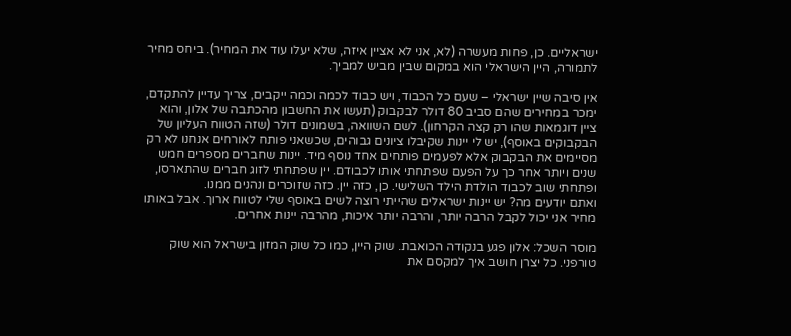ישראליים. כן, פחות מעשרה (לא, אני לא אציין איזה, שלא יעלו עוד את המחיר). ביחס מחיר לתמורה, היין הישראלי הוא במקום שבין מביש למביך.

אין סיבה שיין ישראלי – שעם כל הכבוד, ויש כבוד לכמה וכמה ייקבים, צריך עדיין להתקדם, ימכר במחירים שהם סביב 80 דולר לבקבוק (תעשו את החשבון מהכתבה של אלון, והוא ציין דוגמאות שהו רק קצה הקרחון). לשם השוואה, בשמונים דולר (שזה הטווח העליון של הבקבוקים באוסף), יש לי יינות שקיבלו ציונים גבוהים, שכשאני פותח לאורחים אנחנו לא רק מסיימים את הבקבוק אלא לפעמים פותחים אחד נוסף מיד. יינות שחברים מספרים חמש שנים ויותר אחר כך על הפעם שפתחתי אותו לכבודם. יין שפתחתי לזוג חברים שהתארסו, ופתחתי שוב לכבוד הולדת הילד השלישי. כן, כזה יין. כזה שזוכרים ונהנים ממנו.
ואתם יודעים מה? יש יינות ישראלים שהייתי רוצה לשים באוסף שלי לטווח ארוך. אבל באותו מחיר אני יכול לקבל הרבה יותר, והרבה יותר איכות, מהרבה יינות אחרים.

מוסר השכל: אלון פגע בנקודה הכואבת. שוק היין, כמו כל שוק המזון בישראל הוא שוק טורפני. כל יצרן חושב איך למקסם את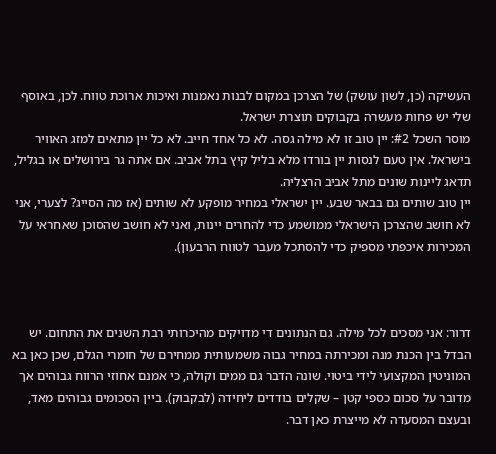העשיקה (כן, לשון עושק) של הצרכן במקום לבנות נאמנות ואיכות ארוכת טווח. לכן, באוסף שלי יש פחות מעשרה בקבוקים תוצרת ישראל.
מוסר השכל #2: יין טוב זו לא מילה גסה. לא כל אחד חייב. לא כל יין מתאים למזג האוויר בישראל. אין טעם לנסות יין בורדו מלא בליל קיץ בתל אביב. אם אתה גר בירושלים או בגליל, תדאג ליינות שונים מתל אביב הרצליה.
יין טוב שותים גם בבאר שבע. יין ישראלי במחיר מופקע לא שותים (אז מה הסייג? לצערי, אני לא חושב שהצרכן הישראלי ממושמע כדי להחרים יינות, ואני לא חושב שהסוכן שאחראי על המכירות איכפתי מספיק כדי להסתכל מעבר לטווח הרבעון).



דרור: אני מסכים לכל מילה. גם הנתונים די מדויקים מהיכרותי רבת השנים את התחום. יש הבדל בין הכנת מנה ומכירתה במחיר גבוה משמעותית ממחירם של חומרי הגלם, שכן כאן בא המוניטין המקצועי לידי ביטוי. שונה הדבר גם ממים וקולה, כי אמנם אחוזי הרווח גבוהים אך מדובר על סכום כספי קטן – שקלים בודדים ליחידה (לבקבוק). ביין הסכומים גבוהים מאד, ובעצם המסעדה לא מייצרת כאן דבר.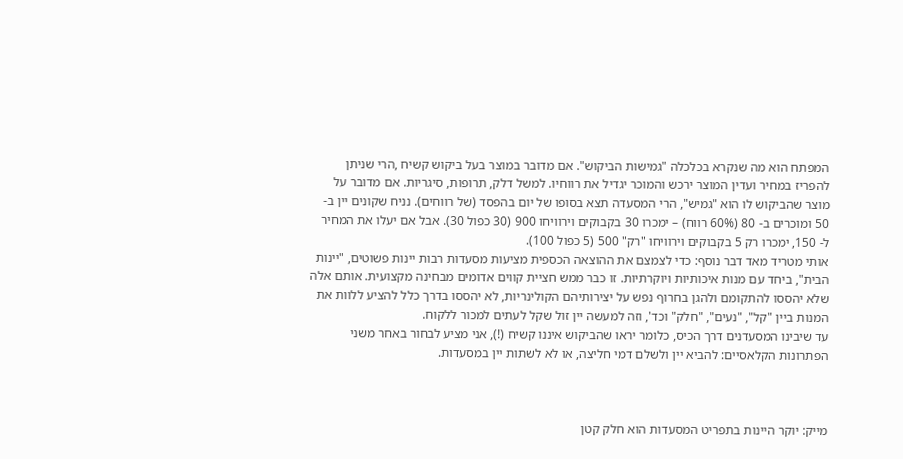המפתח הוא מה שנקרא בכלכלה "גמישות הביקוש". אם מדובר במוצר בעל ביקוש קשיח ,הרי שניתן להפריז במחיר ועדין המוצר ירכש והמוכר יגדיל את רווחיו. למשל דלק, תרופות, סיגריות. אם מדובר על מוצר שהביקוש לו הוא "גמיש", הרי המסעדה תצא בסופו של יום בהפסד (של רווחים). נניח שקונים יין ב- 50 ומוכרים ב- 80 (60% רווח) – ימכרו 30 בקבוקים וירוויחו 900 (30 כפול 30). אבל אם יעלו את המחיר ל- 150, ימכרו רק 5 בקבוקים וירוויחו "רק" 500 (5 כפול 100).
אותי מטריד מאד דבר נוסף: כדי לצמצם את ההוצאה הכספית מציעות מסעדות רבות יינות פשוטים, "יינות הבית", ביחד עם מנות איכותיות ויוקרתיות. זו כבר ממש חציית קווים אדומים מבחינה מקצועית. אותם אלה שלא יהססו להתקומם ולהגן בחרוף נפש על יצירותיהם הקולינריות, לא יהססו בדרך כלל להציע ללוות את המנות ביין "קל", "נעים", "חלק" וכד', וזה למעשה יין זול שקל לעתים למכור ללקוח.
עד שיבינו המסעדנים דרך הכיס, כלומר יראו שהביקוש איננו קשיח (!), אני מציע לבחור באחר משני הפתרונות הקלאסיים: להביא יין ולשלם דמי חליצה, או לא לשתות יין במסעדות.



מייק: יוקר היינות בתפריט המסעדות הוא חלק קטן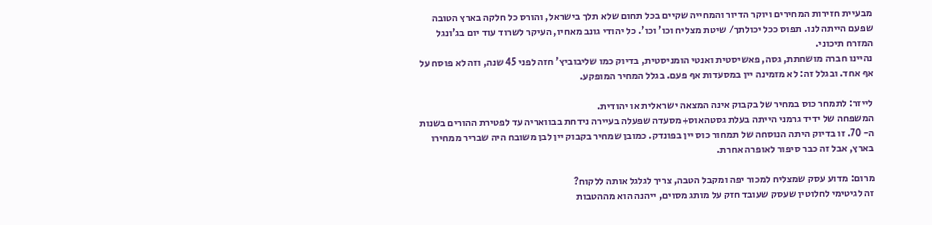מבעיית חזירות המחירים ויוקר הדיור והמחייה שקיים בכל תחום שלא תלך בישראל, והורס כל חלקה בארץ הטובה שפעם הייתה לנו. תפוס ככל יכולתך/ שיטת מצליח וכו' וכו'. כל יהודי גונב מאחיו, העיקר לשרוד עוד יום בג'ונגל המזרח תיכוני.
נהיינו חברה מושחתת, גסה, פאשיסטית ואנטי הומניסטית, בדיוק כמו שליבוביץ' חזה לפני 45 שנה, וזה לא פוסח על אף אחד. ובגלל זה: לא מזמינה יין במסעדות אף פעם. בגלל המחיר המופקע.

לייזר: לתמחר כוס במחיר של בקבוק אינה המצאה ישראלית או יהודית.
המשפחה של ידיד גרמני הייתה בעלת גסטהאוס+מסעדה שפעלה בעיירה נידחת בבוואריה עד לפטירת ההורים בשנות ה- 70. זו בדיוק היתה הנוסחה של תמחור כוס יין בפונדק. כמובן שמחיר בקבוק יין לבן משובח היה שבריר ממחירו בארץ, אבל זה כבר סיפור לאופרה אחרת.

מרום: מדוע עסק שמצליח למכור יפה ומקבל הטבה, צריך לגלגל אותה ללקוח?
זה לגיטימי לחלוטין שעסק שעובד חזק על מותג מסוים, ייהנה הוא מההטבות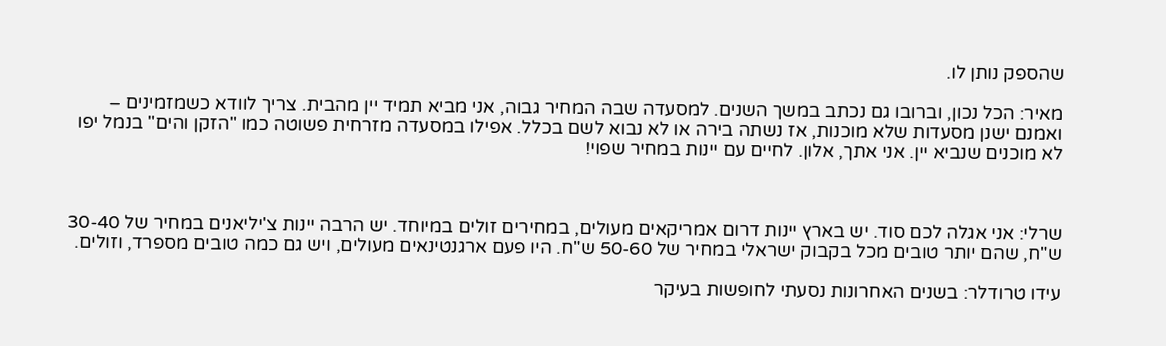שהספק נותן לו.

מאיר: הכל נכון, וברובו גם נכתב במשך השנים. למסעדה שבה המחיר גבוה, אני מביא תמיד יין מהבית. צריך לוודא כשמזמינים – ואמנם ישנן מסעדות שלא מוכנות, אז נשתה בירה או לא נבוא לשם בכלל. אפילו במסעדה מזרחית פשוטה כמו "הזקן והים" בנמל יפו לא מוכנים שנביא יין. אני אתך, אלון. לחיים עם יינות במחיר שפוי!



שרלי: אני אגלה לכם סוד. יש בארץ יינות דרום אמריקאים מעולים, במחירים זולים במיוחד. יש הרבה יינות צ'יליאנים במחיר של 30-40 ש"ח, שהם יותר טובים מכל בקבוק ישראלי במחיר של 50-60 ש"ח. היו פעם ארגנטינאים מעולים, ויש גם כמה טובים מספרד, וזולים.

עידו טרודלר: בשנים האחרונות נסעתי לחופשות בעיקר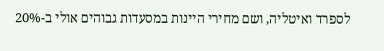לספרד ואיטליה, ושם מחירי היינות במסעדות גבוהים אולי ב-20%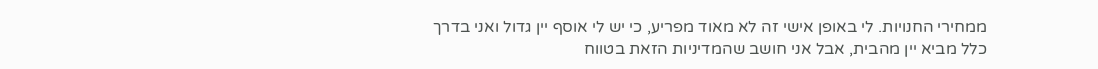ממחירי החנויות. לי באופן אישי זה לא מאוד מפריע, כי יש לי אוסף יין גדול ואני בדרך כלל מביא יין מהבית, אבל אני חושב שהמדיניות הזאת בטווח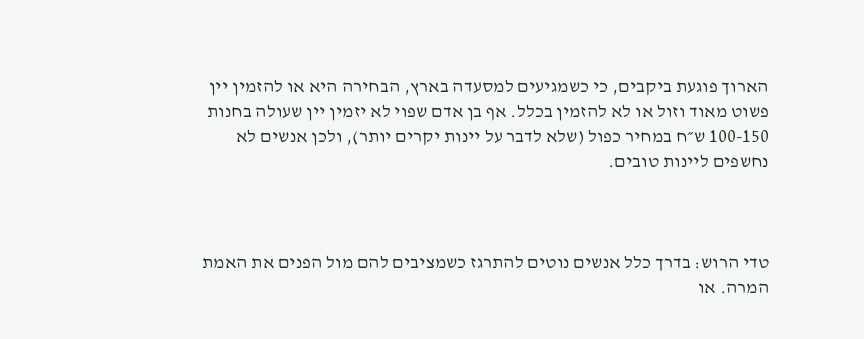הארוך פוגעת ביקבים, כי כשמגיעים למסעדה בארץ, הבחירה היא או להזמין יין פשוט מאוד וזול או לא להזמין בכלל. אף בן אדם שפוי לא יזמין יין שעולה בחנות 100-150 ש״ח במחיר כפול (שלא לדבר על יינות יקרים יותר), ולכן אנשים לא נחשפים ליינות טובים.



טדי הרוש: בדרך כלל אנשים נוטים להתרגז כשמציבים להם מול הפנים את האמת המרה. או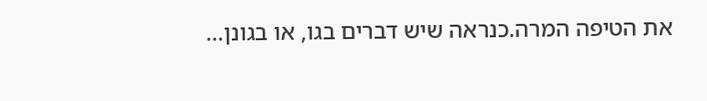את הטיפה המרה.כנראה שיש דברים בגו, או בגונן…